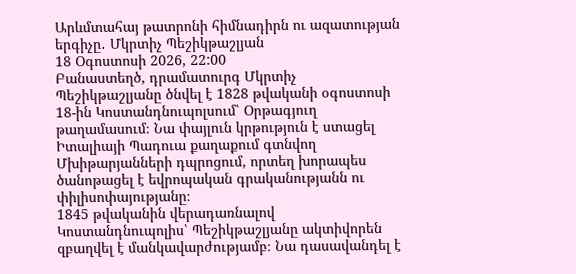Արևմտահայ թատրոնի հիմնադիրն ու ազատության երգիչը․ Մկրտիչ Պեշիկթաշլյան
18 Օգոստոսի 2026, 22:00
Բանաստեղծ, դրամատուրգ Մկրտիչ Պեշիկթաշլյանը ծնվել է 1828 թվականի օգոստոսի 18-ին Կոստանդնուպոլսում՝ Օրթագյուղ թաղամասում։ Նա փայլուն կրթություն է ստացել Իտալիայի Պադուա քաղաքում գտնվող Մխիթարյանների դպրոցում, որտեղ խորապես ծանոթացել է եվրոպական գրականությանն ու փիլիսոփայությանը։
1845 թվականին վերադառնալով Կոստանդնուպոլիս՝ Պեշիկթաշլյանը ակտիվորեն զբաղվել է մանկավարժությամբ։ Նա դասավանդել է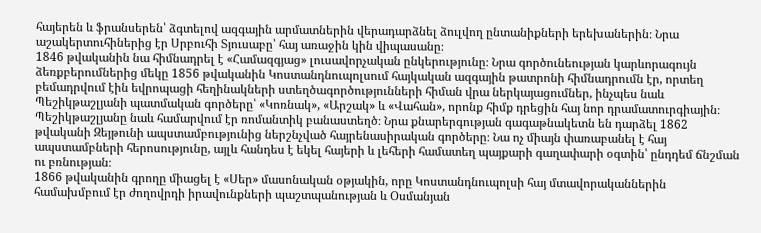հայերեն և ֆրանսերեն՝ ձգտելով ազգային արմատներին վերադարձնել ձուլվող ընտանիքների երեխաներին։ Նրա աշակերտուհիներից էր Սրբուհի Տյուսաբը՝ հայ առաջին կին վիպասանը։
1846 թվականին նա հիմնադրել է «Համազգյաց» լուսավորչական ընկերությունը։ Նրա գործունեության կարևորագույն ձեռքբերումներից մեկը 1856 թվականին Կոստանդնուպոլսում հայկական ազգային թատրոնի հիմնադրումն էր, որտեղ բեմադրվում էին եվրոպացի հեղինակների ստեղծագործությունների հիման վրա ներկայացումներ, ինչպես նաև Պեշիկթաշլյանի պատմական գործերը՝ «Կոռնակ», «Արշակ» և «Վահան», որոնք հիմք դրեցին հայ նոր դրամատուրգիային։
Պեշիկթաշլյանը նաև համարվում էր ռոմանտիկ բանաստեղծ։ Նրա քնարերգության գագաթնակետն են դարձել 1862 թվականի Զեյթունի ապստամբությունից ներշնչված հայրենասիրական գործերը։ Նա ոչ միայն փառաբանել է հայ ապստամբների հերոսությունը, այլև հանդես է եկել հայերի և լեհերի համատեղ պայքարի գաղափարի օգտին՝ ընդդեմ ճնշման ու բռնության։
1866 թվականին գրողը միացել է «Սեր» մասոնական օթյակին, որը Կոստանդնուպոլսի հայ մտավորականներին համախմբում էր ժողովրդի իրավունքների պաշտպանության և Օսմանյան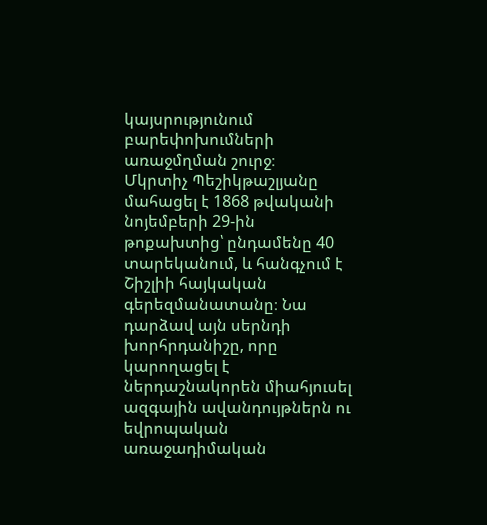կայսրությունում բարեփոխումների առաջմղման շուրջ։
Մկրտիչ Պեշիկթաշլյանը մահացել է 1868 թվականի նոյեմբերի 29-ին թոքախտից՝ ընդամենը 40 տարեկանում, և հանգչում է Շիշլիի հայկական գերեզմանատանը։ Նա դարձավ այն սերնդի խորհրդանիշը, որը կարողացել է ներդաշնակորեն միահյուսել ազգային ավանդույթներն ու եվրոպական առաջադիմական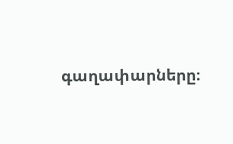գաղափարները։